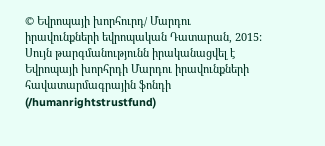© Եվրոպայի խորհուրդ/ Մարդու իրավունքների եվրոպական Դատարան, 2015: Սույն թարգմանությունն իրականացվել է Եվրոպայի խորհրդի Մարդու իրավունքների հավատարմագրային ֆոնդի (/humanrightstrustfund)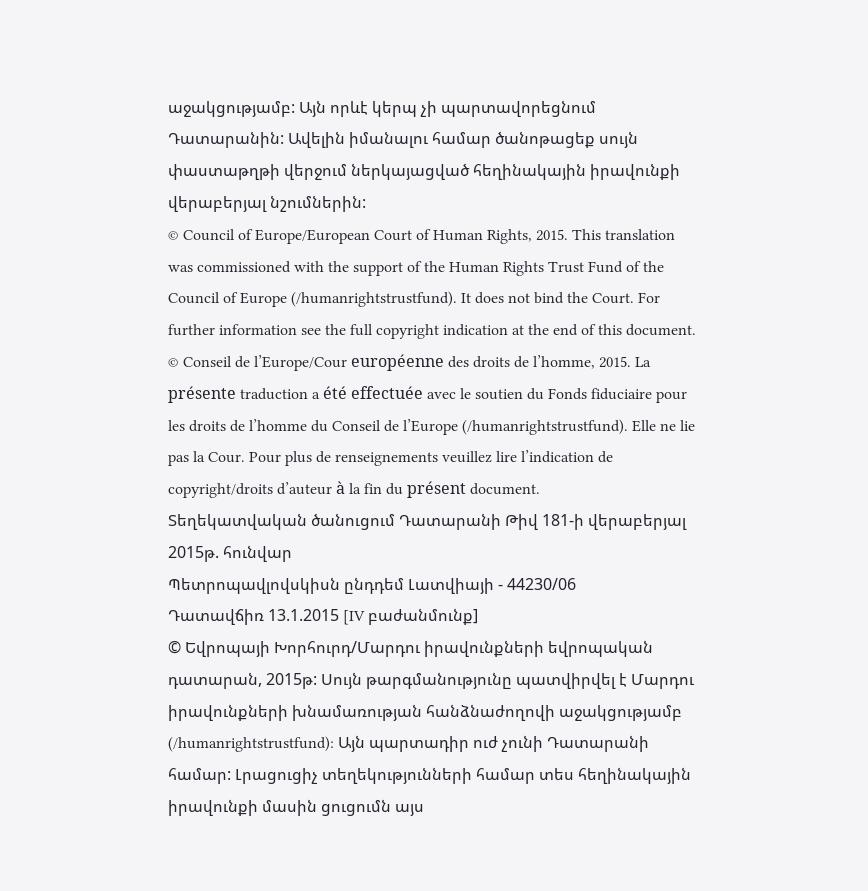աջակցությամբ: Այն որևէ կերպ չի պարտավորեցնում Դատարանին: Ավելին իմանալու համար ծանոթացեք սույն փաստաթղթի վերջում ներկայացված հեղինակային իրավունքի վերաբերյալ նշումներին:
© Council of Europe/European Court of Human Rights, 2015. This translation was commissioned with the support of the Human Rights Trust Fund of the Council of Europe (/humanrightstrustfund). It does not bind the Court. For further information see the full copyright indication at the end of this document.
© Conseil de l’Europe/Cour européenne des droits de l’homme, 2015. La présente traduction a été effectuée avec le soutien du Fonds fiduciaire pour les droits de l’homme du Conseil de l’Europe (/humanrightstrustfund). Elle ne lie pas la Cour. Pour plus de renseignements veuillez lire l’indication de copyright/droits d’auteur à la fin du présent document.
Տեղեկատվական ծանուցում Դատարանի Թիվ 181-ի վերաբերյալ
2015թ. հունվար
Պետրոպավլովսկիսն ընդդեմ Լատվիայի - 44230/06
Դատավճիռ 13.1.2015 [IV բաժանմունք]
© Եվրոպայի Խորհուրդ/Մարդու իրավունքների եվրոպական դատարան, 2015թ: Սույն թարգմանությունը պատվիրվել է Մարդու իրավունքների խնամառության հանձնաժողովի աջակցությամբ (/humanrightstrustfund): Այն պարտադիր ուժ չունի Դատարանի համար: Լրացուցիչ տեղեկությունների համար տես հեղինակային իրավունքի մասին ցուցումն այս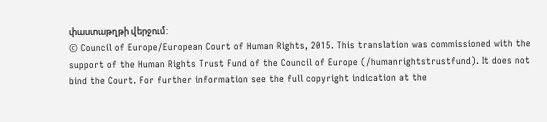փաստաթղթի վերջում:
© Council of Europe/European Court of Human Rights, 2015. This translation was commissioned with the support of the Human Rights Trust Fund of the Council of Europe (/humanrightstrustfund). It does not bind the Court. For further information see the full copyright indication at the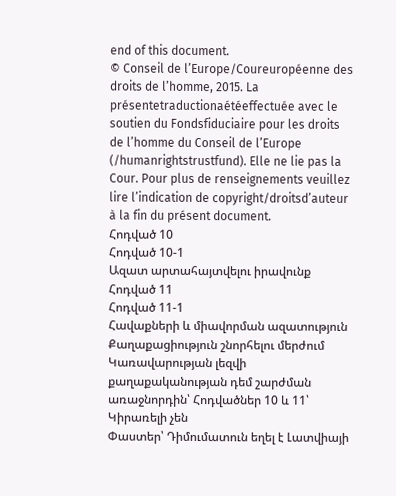end of this document.
© Conseil de l’Europe/Coureuropéenne des droits de l’homme, 2015. La présentetraductionaétéeffectuée avec le soutien du Fondsfiduciaire pour les droits de l’homme du Conseil de l’Europe (/humanrightstrustfund). Elle ne lie pas la Cour. Pour plus de renseignements veuillez lire l’indication de copyright/droitsd’auteur à la fin du présent document.
Հոդված 10
Հոդված 10-1
Ազատ արտահայտվելու իրավունք
Հոդված 11
Հոդված 11-1
Հավաքների և միավորման ազատություն
Քաղաքացիություն շնորհելու մերժում Կառավարության լեզվի քաղաքականության դեմ շարժման առաջնորդին՝ Հոդվածներ 10 և 11՝ Կիրառելի չեն
Փաստեր՝ Դիմումատուն եղել է Լատվիայի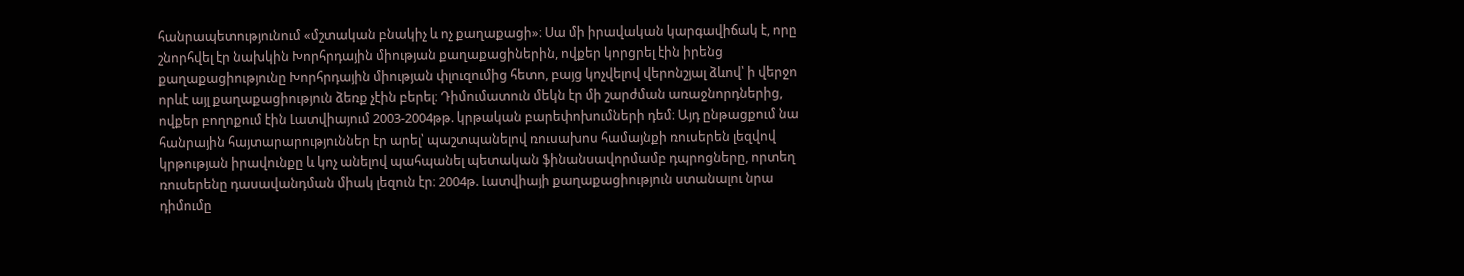հանրապետությունում «մշտական բնակիչ և ոչ քաղաքացի»։ Սա մի իրավական կարգավիճակ է, որը շնորհվել էր նախկին Խորհրդային միության քաղաքացիներին, ովքեր կորցրել էին իրենց քաղաքացիությունը Խորհրդային միության փլուզումից հետո, բայց կոչվելով վերոնշյալ ձևով՝ ի վերջո որևէ այլ քաղաքացիություն ձեռք չէին բերել։ Դիմումատուն մեկն էր մի շարժման առաջնորդներից, ովքեր բողոքում էին Լատվիայում 2003-2004թթ. կրթական բարեփոխումների դեմ։ Այդ ընթացքում նա հանրային հայտարարություններ էր արել՝ պաշտպանելով ռուսախոս համայնքի ռուսերեն լեզվով կրթության իրավունքը և կոչ անելով պահպանել պետական ֆինանսավորմամբ դպրոցները, որտեղ ռուսերենը դասավանդման միակ լեզուն էր։ 2004թ. Լատվիայի քաղաքացիություն ստանալու նրա դիմումը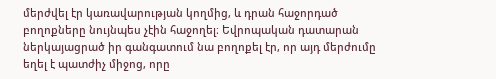մերժվել էր կառավարության կողմից, և դրան հաջորդած բողոքները նույնպես չէին հաջողել։ Եվրոպական դատարան ներկայացրած իր գանգատում նա բողոքել էր, որ այդ մերժումը եղել է պատժիչ միջոց, որը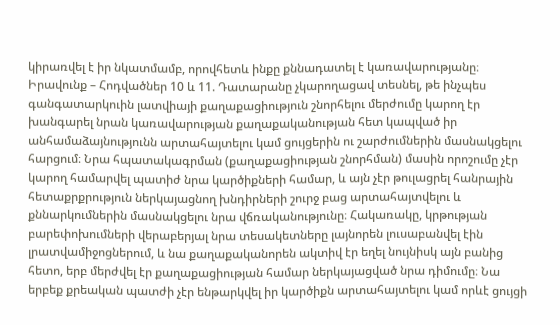կիրառվել է իր նկատմամբ, որովհետև ինքը քննադատել է կառավարությանը։
Իրավունք – Հոդվածներ 10 և 11. Դատարանը չկարողացավ տեսնել, թե ինչպես գանգատարկուին լատվիայի քաղաքացիություն շնորհելու մերժումը կարող էր խանգարել նրան կառավարության քաղաքականության հետ կապված իր անհամաձայնությունն արտահայտելու կամ ցույցերին ու շարժումներին մասնակցելու հարցում։ Նրա հպատակագրման (քաղաքացիության շնորհման) մասին որոշումը չէր կարող համարվել պատիժ նրա կարծիքների համար, և այն չէր թուլացրել հանրային հետաքրքրություն ներկայացնող խնդիրների շուրջ բաց արտահայտվելու և քննարկումներին մասնակցելու նրա վճռականությունը։ Հակառակը, կրթության բարեփոխումների վերաբերյալ նրա տեսակետները լայնորեն լուսաբանվել էին լրատվամիջոցներում, և նա քաղաքականորեն ակտիվ էր եղել նույնիսկ այն բանից հետո, երբ մերժվել էր քաղաքացիության համար ներկայացված նրա դիմումը։ Նա երբեք քրեական պատժի չէր ենթարկվել իր կարծիքն արտահայտելու կամ որևէ ցույցի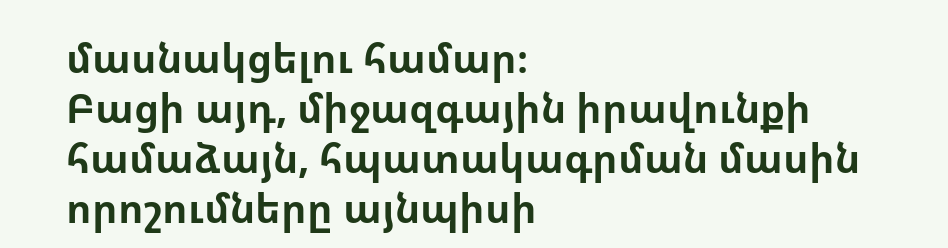մասնակցելու համար։
Բացի այդ, միջազգային իրավունքի համաձայն, հպատակագրման մասին որոշումները այնպիսի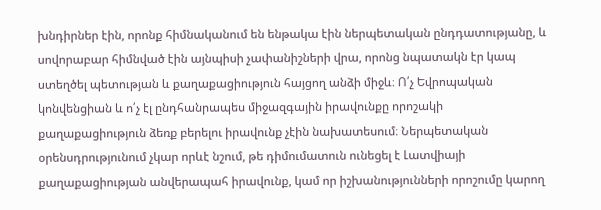խնդիրներ էին, որոնք հիմնականում են ենթակա էին ներպետական ընդդատությանը, և սովորաբար հիմնված էին այնպիսի չափանիշների վրա, որոնց նպատակն էր կապ ստեղծել պետության և քաղաքացիություն հայցող անձի միջև։ Ո՛չ Եվրոպական կոնվենցիան և ո՛չ էլ ընդհանրապես միջազգային իրավունքը որոշակի քաղաքացիություն ձեռք բերելու իրավունք չէին նախատեսում։ Ներպետական օրենսդրությունում չկար որևէ նշում, թե դիմումատուն ունեցել է Լատվիայի քաղաքացիության անվերապահ իրավունք, կամ որ իշխանությունների որոշումը կարող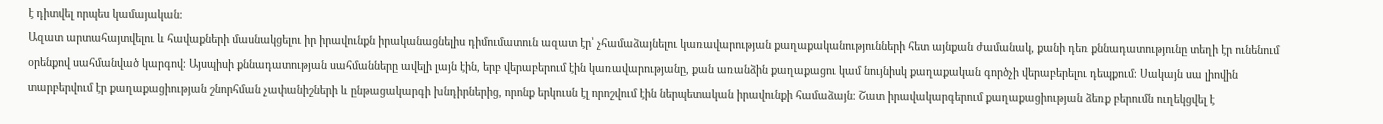է դիտվել որպես կամայական։
Ազատ արտահայտվելու և հավաքների մասնակցելու իր իրավունքն իրականացնելիս դիմումատուն ազատ էր՝ չհամաձայնելու կառավարության քաղաքականությունների հետ այնքան ժամանակ, քանի դեռ քննադատությունը տեղի էր ունենում օրենքով սահմանված կարգով։ Այսպիսի քննադատության սահմանները ավելի լայն էին, երբ վերաբերում էին կառավարությանը, քան առանձին քաղաքացու կամ նույնիսկ քաղաքական գործչի վերաբերելու դեպքում։ Սակայն սա լիովին տարբերվում էր քաղաքացիության շնորհման չափանիշների և ընթացակարգի խնդիրներից, որոնք երկուսն էլ որոշվում էին ներպետական իրավունքի համաձայն։ Շատ իրավակարգերում քաղաքացիության ձեռք բերումն ուղեկցվել է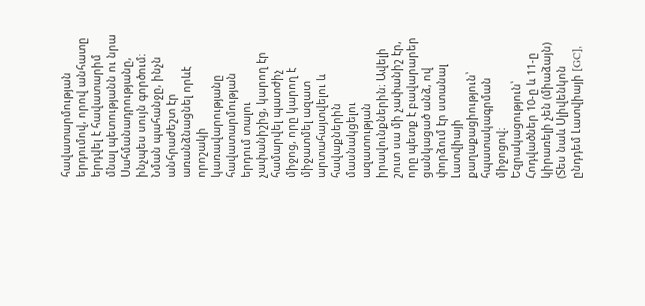հավատարմության երդումով, որով անհատը երդվել է հավատարիմ մնալ պետությանն ու նրա Սահմանադրությանը, ինչպես սույն գործում։ Նման պահանջը, ինչն անհրաժեշտ էր առանձնացնել որևէ որոշակի կառավարությանը հավատարմության երդում տալու չափանիշից, կարող էր համարվել պատժիչ միջոց, որը կարող է միջատմել ազատ արտահայտվելու և հավաքներին մասնակցելու ազատության իրավունքներին։ Ավելի շուտ սա մի չափանիշ էր, որը պետք է բավարարեր ցանկացած անձ, ով փորձում էր ստանալ Լատվիայի քաղաքացիություն՝ հպատակագրման միջոցով։
Եզրակացություն՝ Հոդվածներ 10-ը և 11-ը կիրառելի չեն (միաձայն)
(Տես նաև Սլիվենկոն ընդդեմ Լատվիայի [GC],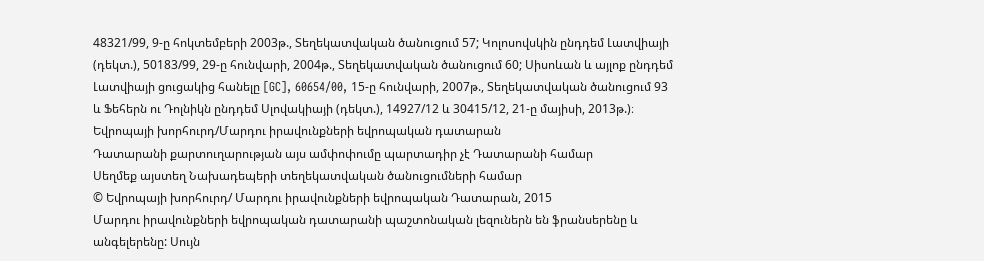48321/99, 9-ը հոկտեմբերի 2003թ., Տեղեկատվական ծանուցում 57; Կոլոսովսկին ընդդեմ Լատվիայի (դեկտ.), 50183/99, 29-ը հունվարի, 2004թ., Տեղեկատվական ծանուցում 60; Սիսոևան և այլոք ընդդեմ Լատվիայի ցուցակից հանելը [GC], 60654/00, 15-ը հունվարի, 2007թ., Տեղեկատվական ծանուցում 93 և Ֆեհերն ու Դոլնիկն ընդդեմ Սլովակիայի (դեկտ.), 14927/12 և 30415/12, 21-ը մայիսի, 2013թ.)։
Եվրոպայի խորհուրդ/Մարդու իրավունքների եվրոպական դատարան
Դատարանի քարտուղարության այս ամփոփումը պարտադիր չէ Դատարանի համար
Սեղմեք այստեղ Նախադեպերի տեղեկատվական ծանուցումների համար
© Եվրոպայի խորհուրդ/ Մարդու իրավունքների եվրոպական Դատարան, 2015
Մարդու իրավունքների եվրոպական դատարանի պաշտոնական լեզուներն են ֆրանսերենը և անգելերենը: Սույն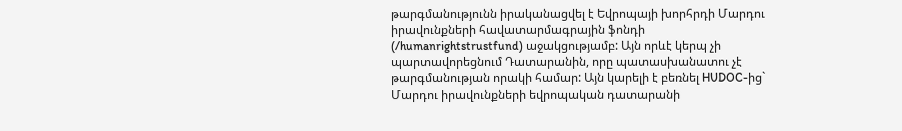թարգմանությունն իրականացվել է Եվրոպայի խորհրդի Մարդու իրավունքների հավատարմագրային ֆոնդի (/humanrightstrustfund) աջակցությամբ: Այն որևէ կերպ չի պարտավորեցնում Դատարանին, որը պատասխանատու չէ թարգմանության որակի համար: Այն կարելի է բեռնել HUDOC-ից` Մարդու իրավունքների եվրոպական դատարանի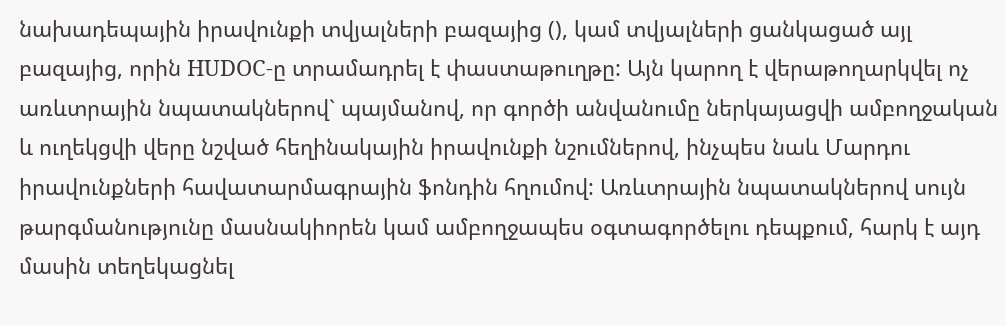նախադեպային իրավունքի տվյալների բազայից (), կամ տվյալների ցանկացած այլ բազայից, որին HUDOC-ը տրամադրել է փաստաթուղթը: Այն կարող է վերաթողարկվել ոչ առևտրային նպատակներով` պայմանով, որ գործի անվանումը ներկայացվի ամբողջական և ուղեկցվի վերը նշված հեղինակային իրավունքի նշումներով, ինչպես նաև Մարդու իրավունքների հավատարմագրային ֆոնդին հղումով: Առևտրային նպատակներով սույն թարգմանությունը մասնակիորեն կամ ամբողջապես օգտագործելու դեպքում, հարկ է այդ մասին տեղեկացնել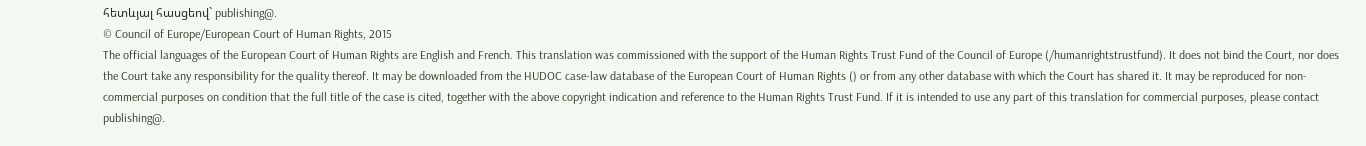հետևյալ հասցեով` publishing@.
© Council of Europe/European Court of Human Rights, 2015
The official languages of the European Court of Human Rights are English and French. This translation was commissioned with the support of the Human Rights Trust Fund of the Council of Europe (/humanrightstrustfund). It does not bind the Court, nor does the Court take any responsibility for the quality thereof. It may be downloaded from the HUDOC case-law database of the European Court of Human Rights () or from any other database with which the Court has shared it. It may be reproduced for non-commercial purposes on condition that the full title of the case is cited, together with the above copyright indication and reference to the Human Rights Trust Fund. If it is intended to use any part of this translation for commercial purposes, please contact publishing@.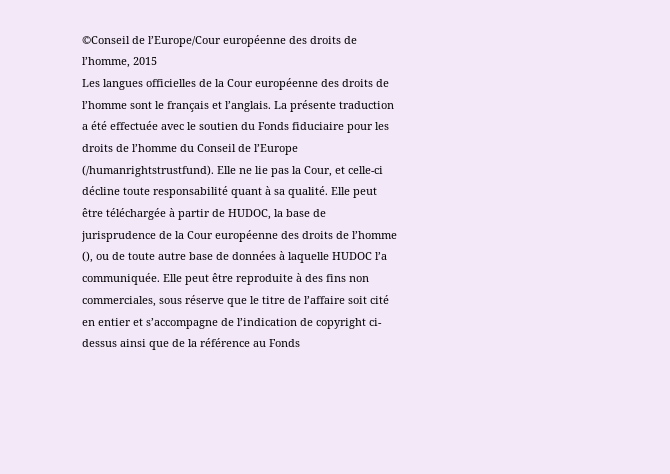©Conseil de l’Europe/Cour européenne des droits de l’homme, 2015
Les langues officielles de la Cour européenne des droits de l’homme sont le français et l’anglais. La présente traduction a été effectuée avec le soutien du Fonds fiduciaire pour les droits de l’homme du Conseil de l’Europe (/humanrightstrustfund). Elle ne lie pas la Cour, et celle-ci décline toute responsabilité quant à sa qualité. Elle peut être téléchargée à partir de HUDOC, la base de jurisprudence de la Cour européenne des droits de l’homme (), ou de toute autre base de données à laquelle HUDOC l’a communiquée. Elle peut être reproduite à des fins non commerciales, sous réserve que le titre de l’affaire soit cité en entier et s’accompagne de l’indication de copyright ci-dessus ainsi que de la référence au Fonds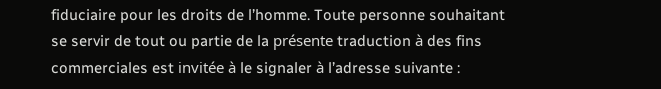fiduciaire pour les droits de l’homme. Toute personne souhaitant se servir de tout ou partie de la présente traduction à des fins commerciales est invitée à le signaler à l’adresse suivante :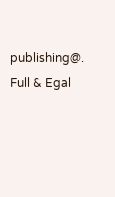publishing@.
Full & Egal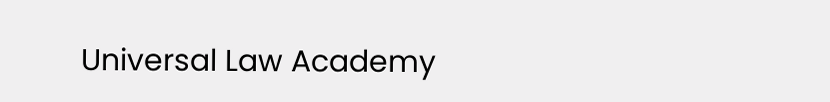Universal Law Academy